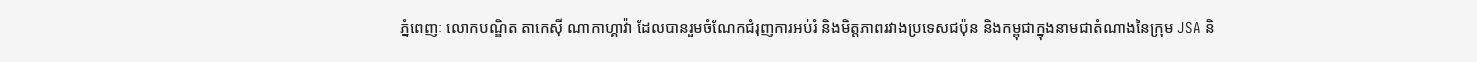ភ្នំពេញៈ លោកបណ្ឌិត តាកេស៊ី ណាកាហ្គាវ៉ា ដែលបានរួមចំណែកជំរុញការអប់រំ និងមិត្តភាពរវាងប្រទេសជប៉ុន និងកម្ពុជាក្នុងនាមជាតំណាងនៃក្រុម JSA និ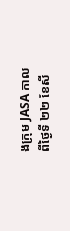ងក្រុម JASA កាលពីថ្ងៃទី ២២ ខែសី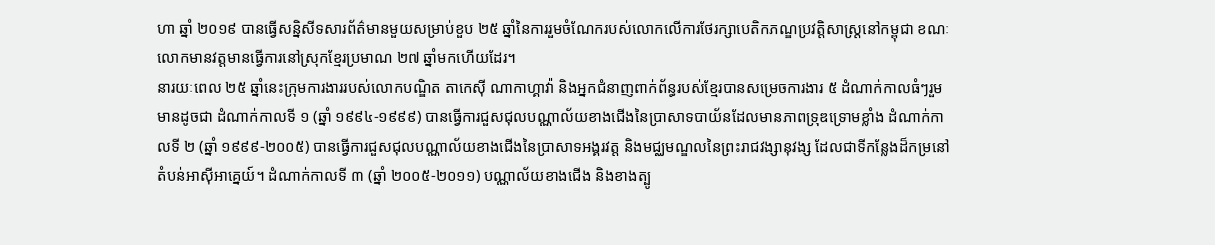ហា ឆ្នាំ ២០១៩ បានធ្វើសន្និសីទសារព័ត៌មានមួយសម្រាប់ខួប ២៥ ឆ្នាំនៃការរួមចំណែករបស់លោកលើការថែរក្សាបេតិកភណ្ឌប្រវត្តិសាស្ត្រនៅកម្ពុជា ខណៈលោកមានវត្តមានធ្វើការនៅស្រុកខ្មែរប្រមាណ ២៧ ឆ្នាំមកហើយដែរ។
នារយៈពេល ២៥ ឆ្នាំនេះក្រុមការងាររបស់លោកបណ្ឌិត តាកេស៊ី ណាកាហ្គាវ៉ា និងអ្នកជំនាញពាក់ព័ន្ធរបស់ខ្មែរបានសម្រេចការងារ ៥ ដំណាក់កាលធំៗរួមមានដូចជា ដំណាក់កាលទី ១ (ឆ្នាំ ១៩៩៤-១៩៩៩) បានធ្វើការជួសជុលបណ្ណាល័យខាងជើងនៃប្រាសាទបាយ័នដែលមានភាពទ្រុឌទ្រោមខ្លាំង ដំណាក់កាលទី ២ (ឆ្នាំ ១៩៩៩-២០០៥) បានធ្វើការជួសជុលបណ្ណាល័យខាងជើងនៃប្រាសាទអង្គរវត្ត និងមជ្ឈមណ្ឌលនៃព្រះរាជវង្សានុវង្ស ដែលជាទីកន្លែងដ៏កម្រនៅតំបន់អាស៊ីអាគ្នេយ៍។ ដំណាក់កាលទី ៣ (ឆ្នាំ ២០០៥-២០១១) បណ្ណាល័យខាងជើង និងខាងត្បូ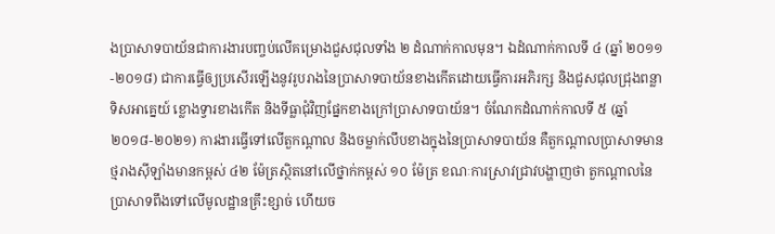ងប្រាសាទបាយ័នជាការងារបញ្ចប់លើគម្រោងជួសជុលទាំង ២ ដំណាក់កាលមុន។ ឯដំណាក់កាលទី ៤ (ឆ្នាំ ២០១១-២០១៨) ជាការធ្វើឲ្យប្រសើរឡើងនូវរូបរាងនៃប្រាសាទបាយ័នខាងកើតដោយធ្វើការអភិរក្ស និងជួសជុលជ្រុងពន្លាទិសអាគ្នេយ៍ ខ្លោងទ្វារខាងកើត និងទីធ្លាជុំវិញផ្នែកខាងក្រៅប្រាសាទបាយ័ន។ ចំណែកដំណាក់កាលទី ៥ (ឆ្នាំ ២០១៨-២០២១) ការងារធ្វើទៅលើតួកណ្តាល និងចម្លាក់លឹបខាងក្នុងនៃប្រាសាទបាយ័ន គឺតួកណ្តាលប្រាសាទមានថ្មរាងស៊ីឡាំងមានកម្ពស់ ៤២ ម៉ែត្រស្ថិតនៅលើថ្នាក់កម្ពស់ ១០ ម៉ែត្រ ខណៈការស្រាវជ្រាវបង្ហាញថា តួកណ្តាលនៃប្រាសាទពឹងទៅលើមូលដ្ឋានគ្រឹះខ្សាច់ ហើយច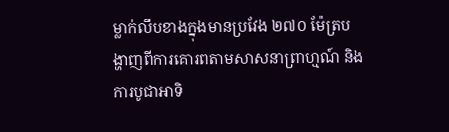ម្លាក់លឹបខាងក្នុងមានប្រវែង ២៧០ ម៉ែត្របង្ហាញពីការគោរពតាមសាសនាព្រាហ្មណ៍ និងការបូជាអាទិ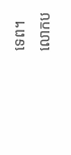ទេព។
លោកប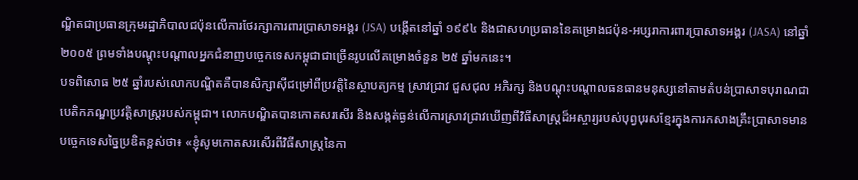ណ្ឌិតជាប្រធានក្រុមរដ្ឋាភិបាលជប៉ុនលើការថែរក្សាការពារប្រាសាទអង្គរ (JSA) បង្កើតនៅឆ្នាំ ១៩៩៤ និងជាសហប្រធាននៃគម្រោងជប៉ុន-អប្សរាការពារប្រាសាទអង្គរ (JASA) នៅឆ្នាំ ២០០៥ ព្រមទាំងបណ្តុះបណ្តាលអ្នកជំនាញបច្ចេកទេសកម្ពុជាជាច្រើនរូបលើគម្រោងចំនួន ២៥ ឆ្នាំមកនេះ។
បទពិសោធ ២៥ ឆ្នាំរបស់លោកបណ្ឌិតគឺបានសិក្សាស៊ីជម្រៅពីប្រវត្តិនៃស្ថាបត្យកម្ម ស្រាវជ្រាវ ជួសជុល អភិរក្ស និងបណ្តុះបណ្តាលធនធានមនុស្សនៅតាមតំបន់ប្រាសាទបុរាណជាបេតិកភណ្ឌប្រវត្តិសាស្ត្ររបស់កម្ពុជា។ លោកបណ្ឌិតបានកោតសរសើរ និងសង្កត់ធ្ងន់លើការស្រាវជ្រាវឃើញពីវិធីសាស្ត្រដ៏អស្ចារ្យរបស់បុព្វបុរសខ្មែរក្នុងការកសាងគ្រឹះប្រាសាទមានបច្ចេកទេសច្នៃប្រឌិតខ្ពស់ថា៖ «ខ្ញុំសូមកោតសរសើរពីវិធីសាស្ត្រនៃកា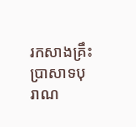រកសាងគ្រឹះប្រាសាទបុរាណ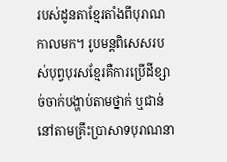របស់ដូនតាខ្មែរតាំងពីបុរាណកាលមក។ រូបមន្តពិសេសរបស់បុព្វបុរសខ្មែរគឺការប្រើដីខ្សាច់ចាក់បង្ហាប់តាមថ្នាក់ ឬជាន់នៅតាមគ្រឹះប្រាសាទបុរាណនា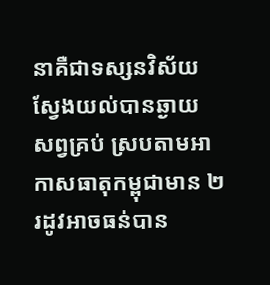នាគឺជាទស្សនវិស័យស្វែងយល់បានឆ្ងាយ សព្វគ្រប់ ស្របតាមអាកាសធាតុកម្ពុជាមាន ២ រដូវអាចធន់បាន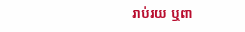រាប់រយ ឬពា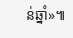ន់ឆ្នាំ»៕